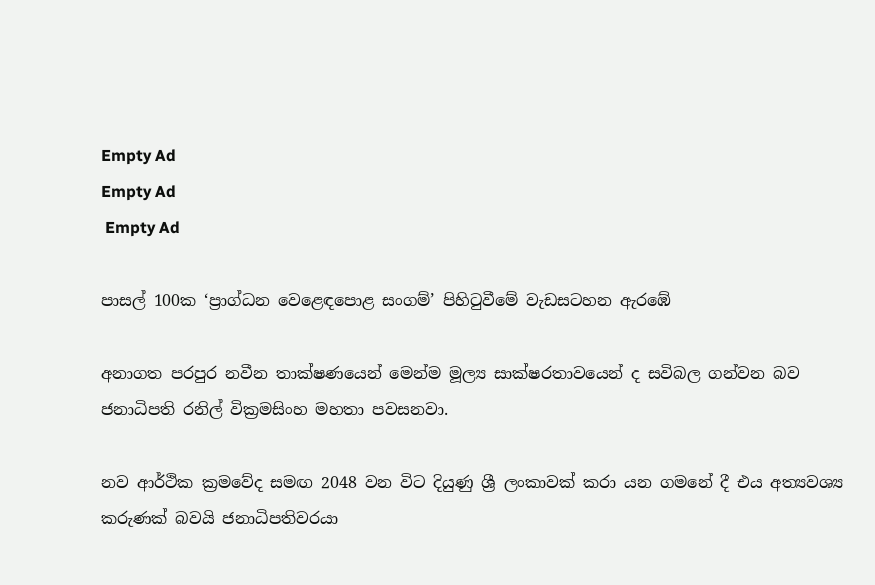Empty Ad
Empty Ad
 Empty Ad

පාසල් 100ක ‘ප්‍රාග්ධන වෙළෙඳපොළ සංගම්’ පිහිටුවීමේ වැඩසටහන ඇරඹේ

අනාගත පරපුර නවීන තාක්ෂණයෙන් මෙන්ම මූල්‍ය සාක්ෂරතාවයෙන් ද සවිබල ගන්වන බව ජනාධිපති රනිල් වික්‍රමසිංහ මහතා පවසනවා.

නව ආර්ථික ක්‍රමවේද සමඟ 2048 වන විට දියුණු ශ්‍රී ලංකාවක් කරා යන ගමනේ දී එය අත්‍යවශ්‍ය කරුණක් බවයි ජනාධිපතිවරයා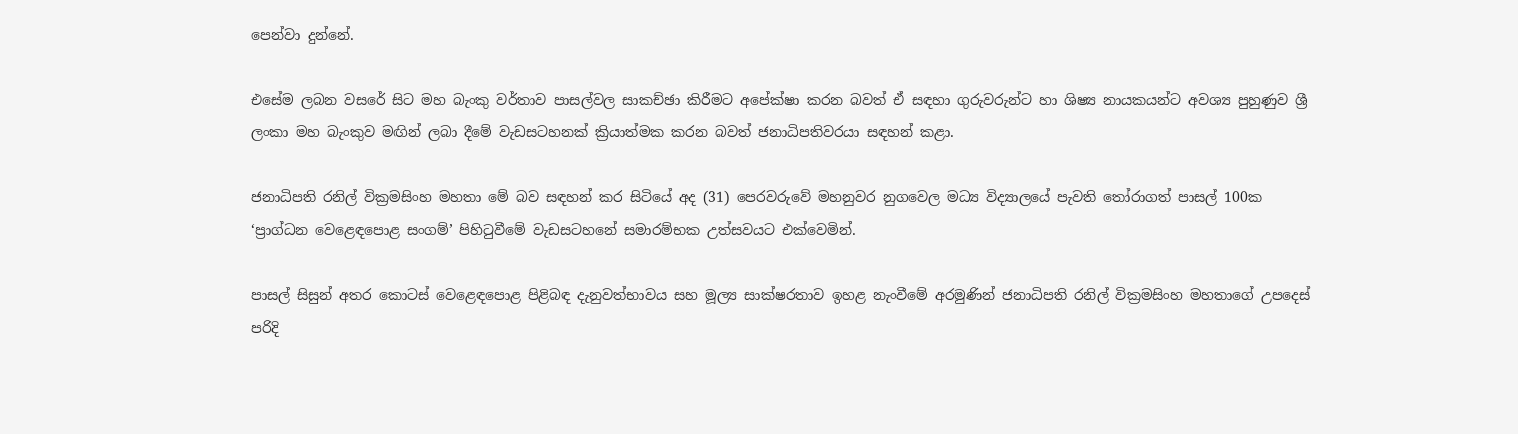පෙන්වා දුන්නේ.

එසේම ලබන වසරේ සිට මහ බැංකු වර්තාව පාසල්වල සාකච්ඡා කිරීමට අපේක්ෂා කරන බවත් ඒ සඳහා ගුරුවරුන්ට හා ශිෂ්‍ය නායකයන්ට අවශ්‍ය පුහුණුව ශ්‍රී ලංකා මහ බැංකුව මඟින් ලබා දීමේ වැඩසටහනක් ක්‍රියාත්මක කරන බවත් ජනාධිපතිවරයා සඳහන් කළා.

ජනාධිපති රනිල් වික්‍රමසිංහ මහතා මේ බව සඳහන් කර සිටියේ අද (31) පෙරවරුවේ මහනුවර නුගවෙල මධ්‍ය විද්‍යාලයේ පැවති තෝරාගත් පාසල් 100ක ‘ප්‍රාග්ධන වෙළෙඳපොළ සංගම්’ පිහිටුවීමේ වැඩසටහනේ සමාරම්භක උත්සවයට එක්වෙමින්.

පාසල් සිසුන් අතර කොටස් වෙළෙඳපොළ පිළිබඳ දැනුවත්භාවය සහ මූල්‍ය සාක්ෂරතාව ඉහළ නැංවීමේ අරමුණින් ජනාධිපති රනිල් වික්‍රමසිංහ මහතාගේ උපදෙස් පරිදි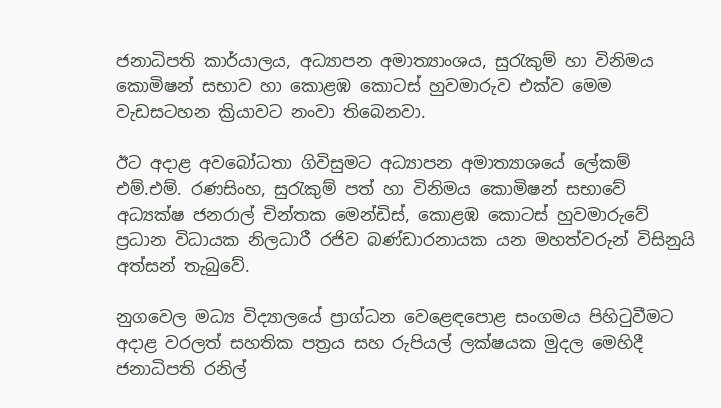ජනාධිපති කාර්යාලය, අධ්‍යාපන අමාත්‍යාංශය, සුරැකුම් හා විනිමය කොමිෂන් සභාව හා කොළඹ කොටස් හුවමාරුව එක්ව මෙම වැඩසටහන ක්‍රියාවට නංවා තිබෙනවා.

ඊට අදාළ අවබෝධතා ගිවිසුමට අධ්‍යාපන අමාත්‍යාශයේ ලේකම් එම්.එම්. රණසිංහ, සුරැකුම් පත් හා විනිමය කොමිෂන් සභාවේ අධ්‍යක්ෂ ජනරාල් චින්තක මෙන්ඩිස්, කොළඹ කොටස් හුවමාරුවේ ප්‍රධාන විධායක නිලධාරී රජිව බණ්ඩාරනායක යන මහත්වරුන් විසිනුයි අත්සන් තැබුවේ.

නුගවෙල මධ්‍ය විද්‍යාලයේ ප්‍රාග්ධන වෙළෙඳපොළ සංගමය පිහිටුවීමට අදාළ වරලත් සහතික පත්‍රය සහ රුපියල් ලක්ෂයක මුදල මෙහිදී ජනාධිපති රනිල්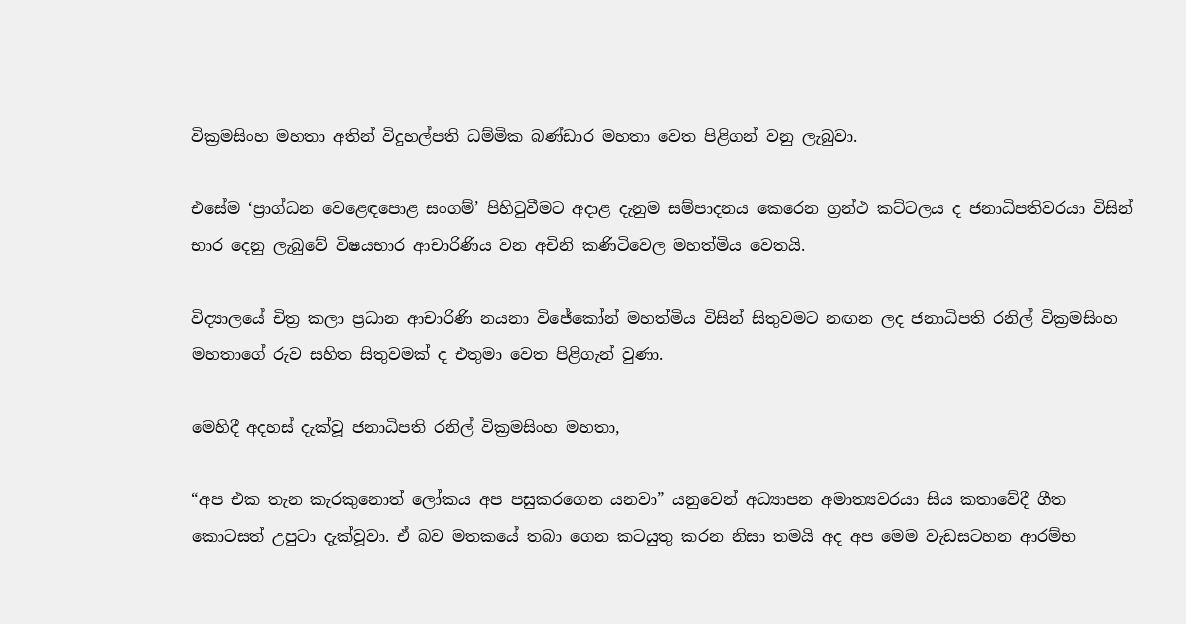වික්‍රමසිංහ මහතා අතින් විදුහල්පති ධම්මික බණ්ඩාර මහතා වෙත පිළිගන් වනු ලැබුවා.

එසේම ‘ප්‍රාග්ධන වෙළෙඳපොළ සංගම්’ පිහිටුවීමට අදාළ දැනුම සම්පාදනය කෙරෙන ග්‍රන්ථ කට්ටලය ද ජනාධිපතිවරයා විසින් භාර දෙනු ලැබුවේ විෂයභාර ආචාරිණිය වන අචිනි කණිටිවෙල මහත්මිය වෙතයි.

විද්‍යාලයේ චිත්‍ර කලා ප්‍රධාන ආචාරිණි නයනා විජේකෝන් මහත්මිය විසින් සිතුවමට නඟන ලද ජනාධිපති රනිල් වික්‍රමසිංහ මහතාගේ රුව සහිත සිතුවමක් ද එතුමා වෙත පිළිගැන් වුණා.

මෙහිදී අදහස් දැක්වූ ජනාධිපති රනිල් වික්‍රමසිංහ මහතා,

“අප එක තැන කැරකුනොත් ලෝකය අප පසුකරගෙන යනවා” යනුවෙන් අධ්‍යාපන අමාත්‍යවරයා සිය කතාවේදී ගීත කොටසත් උපුටා දැක්වූවා. ඒ බව මතකයේ තබා ගෙන කටයුතු කරන නිසා තමයි අද අප මෙම වැඩසටහන ආරම්භ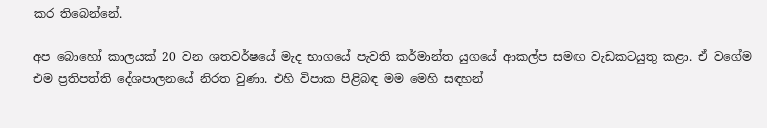කර තිබෙන්නේ.

අප බොහෝ කාලයක් 20 වන ශතවර්ෂයේ මැද භාගයේ පැවති කර්මාන්ත යුගයේ ආකල්ප සමඟ වැඩකටයුතු කළා. ඒ වගේම එම ප්‍රතිපත්ති දේශපාලනයේ නිරත වුණා. එහි විපාක පිළිබඳ මම මෙහි සඳහන්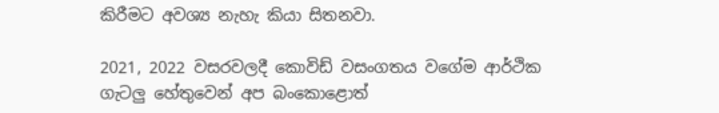කිරීමට අවශ්‍ය නැහැ කියා සිතනවා.

2021, 2022 වසරවලදී කොවිඩ් වසංගතය වගේම ආර්ථික ගැටලු හේතුවෙන් අප බංකොළොත්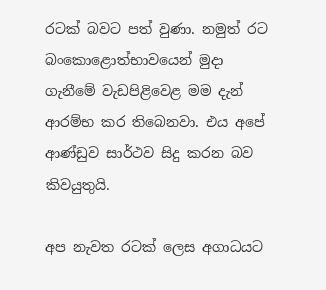රටක් බවට පත් වුණා. නමුත් රට බංකොළොත්භාවයෙන් මුදා ගැනීමේ වැඩපිළිවෙළ මම දැන් ආරම්භ කර තිබෙනවා. එය අපේ ආණ්ඩුව සාර්ථව සිදු කරන බව කිවයුතුයි.

අප නැවත රටක් ලෙස අගාධයට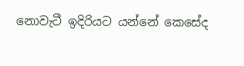නොවැටී ඉදිරියට යන්නේ කෙසේද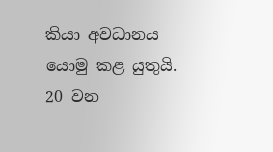කියා අවධානය යොමු කළ යුතුයි. 20 වන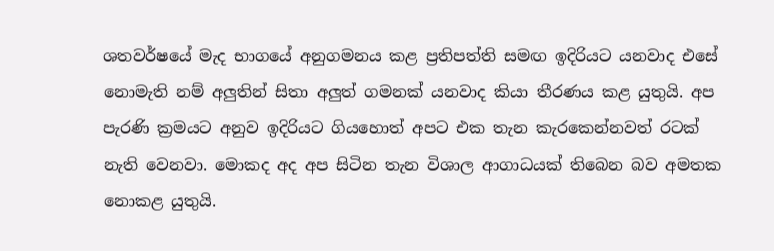ශතවර්ෂයේ මැද භාගයේ අනුගමනය කළ ප්‍රතිපත්ති සමඟ ඉදිරියට යනවාද එසේ නොමැති නම් අලුතින් සිතා අලුත් ගමනක් යනවාද කියා තීරණය කළ යුතුයි. අප පැරණි ක්‍රමයට අනුව ඉදිරියට ගියහොත් අපට එක තැන කැරකෙන්නවත් රටක් නැති වෙනවා. මොකද අද අප සිටින තැන විශාල ආගාධයක් තිබෙන බව අමතක නොකළ යුතුයි.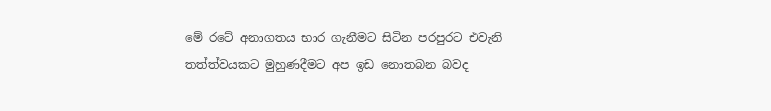මේ රටේ අනාගතය භාර ගැනීමට සිටින පරපුරට එවැනි තත්ත්වයකට මුහුණදීමට අප ඉඩ නොතබන බවද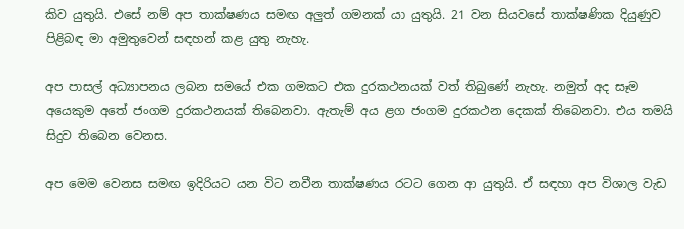කිව යුතුයි. එසේ නම් අප තාක්ෂණය සමඟ අලුත් ගමනක් යා යුතුයි. 21 වන සියවසේ තාක්ෂණික දියුණුව පිළිබඳ මා අමුතුවෙන් සඳහන් කළ යුතු නැහැ.

අප පාසල් අධ්‍යාපනය ලබන සමයේ එක ගමකට එක දුරකථනයක් වත් තිබුණේ නැහැ. නමුත් අද සෑම අයෙකුම අතේ ජංගම දුරකථනයක් තිබෙනවා. ඇතැම් අය ළග ජංගම දුරකථන දෙකක් තිබෙනවා. එය තමයි සිදුව තිබෙන වෙනස.

අප මෙම වෙනස සමඟ ඉදිරියට යන විට නවීන තාක්ෂණය රටට ගෙන ආ යුතුයි. ඒ සඳහා අප විශාල වැඩ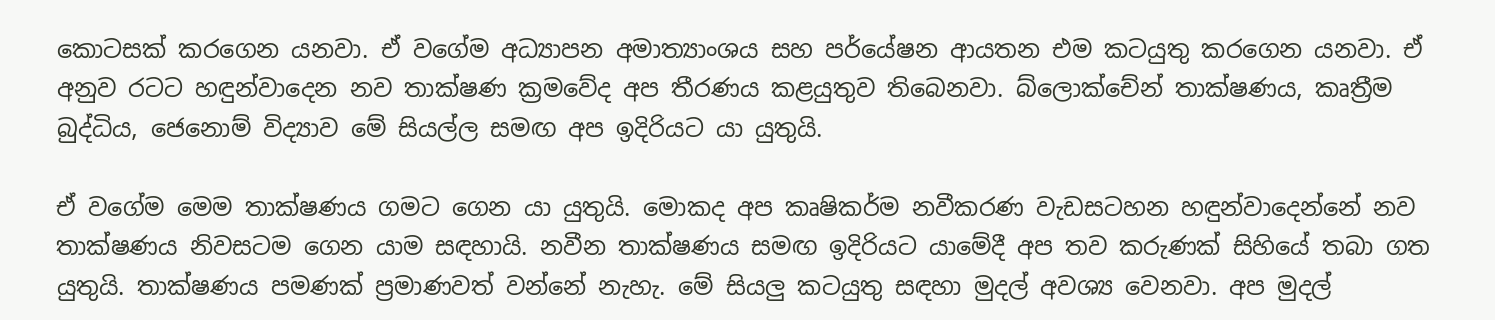කොටසක් කරගෙන යනවා. ඒ වගේම අධ්‍යාපන අමාත්‍යාංශය සහ පර්යේෂන ආයතන එම කටයුතු කරගෙන යනවා. ඒ අනුව රටට හඳුන්වාදෙන නව තාක්ෂණ ක්‍රමවේද අප තීරණය කළයුතුව තිබෙනවා. බ්ලොක්චේන් තාක්ෂණය, කෘත්‍රීම බුද්ධිය, ජෙනොම් විද්‍යාව මේ සියල්ල සමඟ අප ඉදිරියට යා යුතුයි.

ඒ වගේම මෙම තාක්ෂණය ගමට ගෙන යා යුතුයි. මොකද අප කෘෂිකර්ම නවීකරණ වැඩසටහන හඳුන්වාදෙන්නේ නව තාක්ෂණය නිවසටම ගෙන යාම සඳහායි. නවීන තාක්ෂණය සමඟ ඉදිරියට යාමේදී අප තව කරුණක් සිහියේ තබා ගත යුතුයි. තාක්ෂණය පමණක් ප්‍රමාණවත් වන්නේ නැහැ. මේ සියලු කටයුතු සඳහා මුදල් අවශ්‍ය වෙනවා. අප මුදල්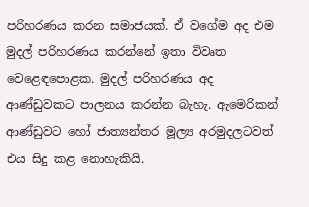පරිහරණය කරන සමාජයක්. ඒ වගේම අද එම මුදල් පරිහරණය කරන්නේ ඉතා විවෘත වෙළෙඳපොළක. මුදල් පරිහරණය අද ආණ්ඩුවකට පාලනය කරන්න බැහැ. ඇමෙරිකන් ආණ්ඩුවට හෝ ජාත්‍යන්තර මූල්‍ය අරමුදලටවත් එය සිදු කළ නොහැකියි.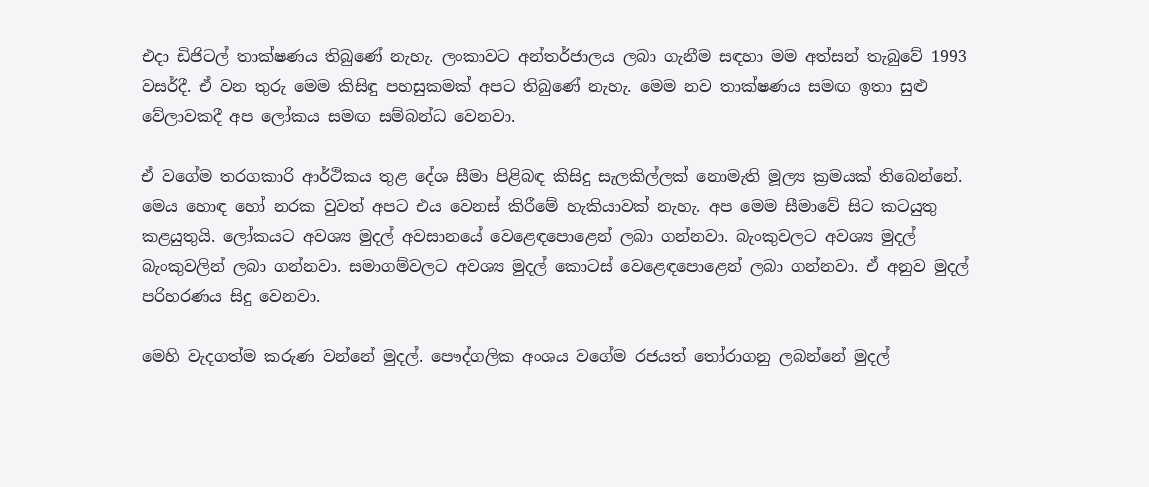එදා ඩිජිටල් තාක්ෂණය තිබුණේ නැහැ. ලංකාවට අන්තර්ජාලය ලබා ගැනීම සඳහා මම අත්සන් තැබුවේ 1993 වසර්දී. ඒ වන තුරු මෙම කිසිඳු පහසුකමක් අපට තිබුණේ නැහැ. මෙම නව තාක්ෂණය සමඟ ඉතා සුළු වේලාවකදී අප ලෝකය සමඟ සම්බන්ධ වෙනවා.

ඒ වගේම තරගකාරි ආර්ථිකය තුළ දේශ සීමා පිළිබඳ කිසිදු සැලකිල්ලක් නොමැති මූල්‍ය ක්‍රමයක් තිබෙන්නේ. මෙය හොඳ හෝ නරක වුවත් අපට එය වෙනස් කිරීමේ හැකියාවක් නැහැ. අප මෙම සීමාවේ සිට කටයුතු කළයුතුයි. ලෝකයට අවශ්‍ය මුදල් අවසානයේ වෙළෙඳපොළෙන් ලබා ගන්නවා. බැංකුවලට අවශ්‍ය මුදල් බැංකුවලින් ලබා ගන්නවා. සමාගම්වලට අවශ්‍ය මුදල් කොටස් වෙළෙඳපොළෙන් ලබා ගන්නවා. ඒ අනුව මුදල් පරිහරණය සිදු වෙනවා.

මෙහි වැදගත්ම කරුණ වන්නේ මුදල්. පෞද්ගලික අංශය වගේම රජයත් තෝරාගනු ලබන්නේ මුදල්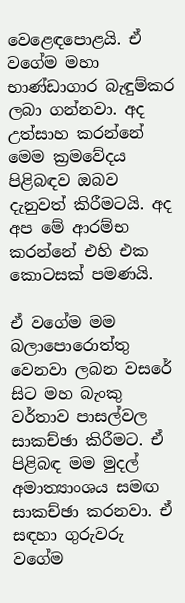වෙළෙඳපොළයි. ඒ වගේම මහා භාණ්ඩාගාර බැඳුම්කර ලබා ගන්නවා. අද උත්සාහ කරන්නේ මෙම ක්‍රමවේදය පිළිබඳව ඔබව දැනුවත් කිරීමටයි. අද අප මේ ආරම්භ කරන්නේ එහි එක කොටසක් පමණයි.

ඒ වගේම මම බලාපොරොත්තු වෙනවා ලබන වසරේ සිට මහ බැංකු වර්තාව පාසල්වල සාකච්ඡා කිරීමට. ඒ පිළිබඳ මම මුදල් අමාත්‍යාංශය සමඟ සාකච්ඡා කරනවා. ඒ සඳහා ගුරුවරු වගේම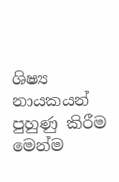ශිෂ්‍ය නායකයන් පුහුණු කිරීම මෙන්ම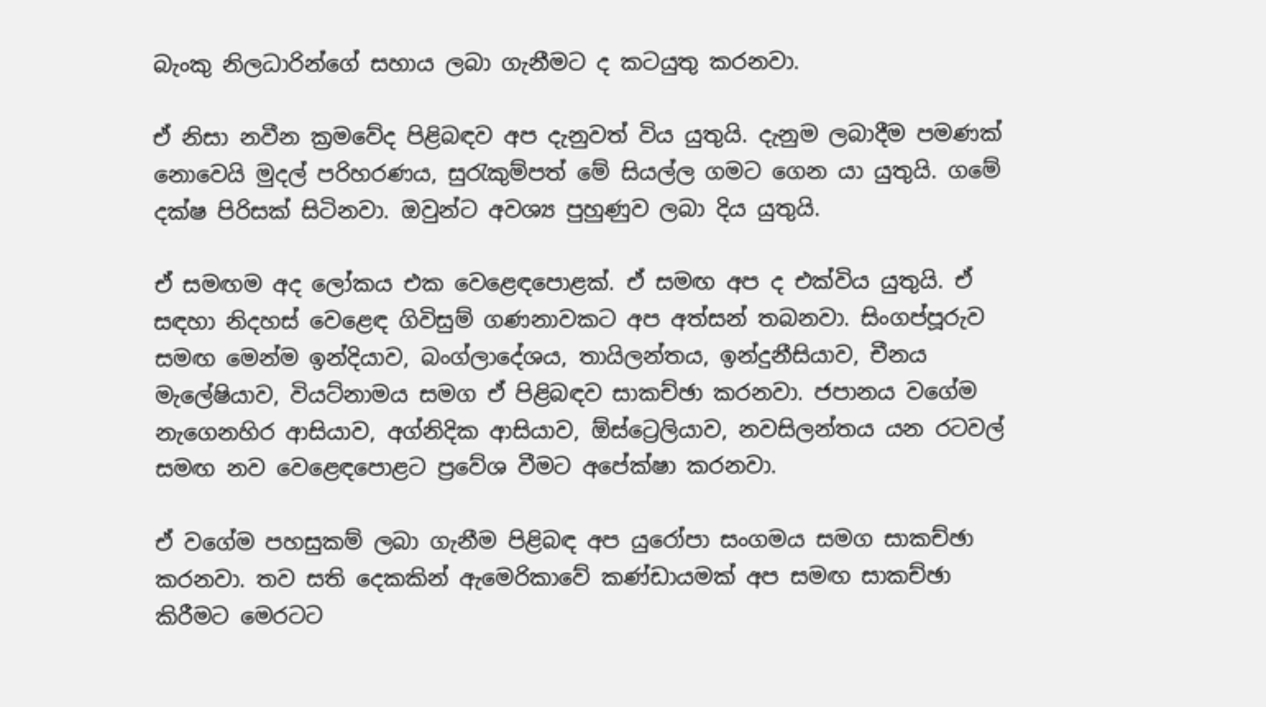බැංකු නිලධාරින්ගේ සහාය ලබා ගැනීමට ද කටයුතු කරනවා.

ඒ නිසා නවීන ක්‍රමවේද පිළිබඳව අප දැනුවත් විය යුතුයි. දැනුම ලබාදීම පමණක් නොවෙයි මුදල් පරිහරණය, සුරැකුම්පත් මේ සියල්ල ගමට ගෙන යා යුතුයි. ගමේ දක්ෂ පිරිසක් සිටිනවා. ඔවුන්ට අවශ්‍ය පුහුණුව ලබා දිය යුතුයි.

ඒ සමඟම අද ලෝකය එක වෙළෙඳපොළක්. ඒ සමඟ අප ද එක්විය යුතුයි. ඒ සඳහා නිදහස් වෙළෙඳ ගිවිසුම් ගණනාවකට අප අත්සන් තබනවා. සිංගප්පූරුව සමඟ මෙන්ම ඉන්දියාව, බංග්ලාදේශය, තායිලන්තය, ඉන්දුනීසියාව, චීනය මැලේෂියාව, වියට්නාමය සමග ඒ පිළිබඳව සාකච්ඡා කරනවා. ජපානය වගේම නැගෙනහිර ආසියාව, අග්නිදික ආසියාව, ඕස්ට්‍රෙලියාව, නවසිලන්තය යන රටවල් සමඟ නව වෙළෙඳපොළට ප්‍රවේශ වීමට අපේක්ෂා කරනවා.

ඒ වගේම පහසුකම් ලබා ගැනීම පිළිබඳ අප යුරෝපා සංගමය සමග සාකච්ඡා කරනවා. තව සති දෙකකින් ඇමෙරිකාවේ කණ්ඩායමක් අප සමඟ සාකච්ඡා කිරීමට මෙරටට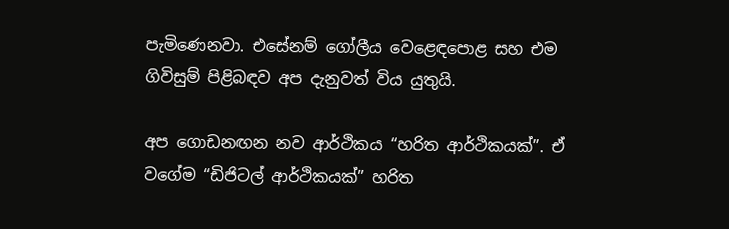පැමිණෙනවා. එසේනම් ගෝලීය වෙළෙඳපොළ සහ එම ගිවිසුම් පිළිබඳව අප දැනුවත් විය යුතුයි.

අප ගොඩනඟන නව ආර්ථිකය “හරිත ආර්ථිකයක්”. ඒ වගේම “ඩිජිටල් ආර්ථිකයක්” හරිත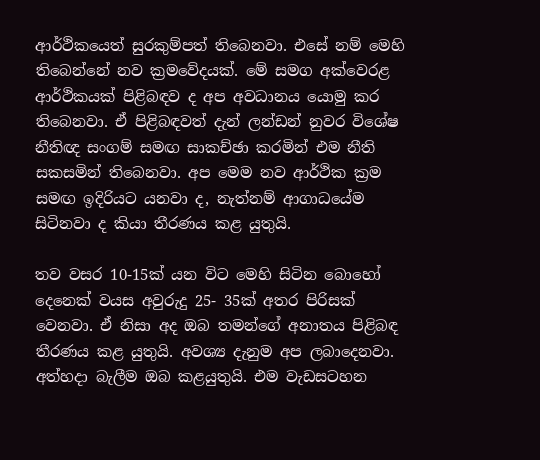ආර්ථිකයෙත් සුරකුම්පත් තිබෙනවා. එසේ නම් මෙහි තිබෙන්නේ නව ක්‍රමවේදයක්. මේ සමග අක්වෙරළ ආර්ථිකයක් පිළිබඳව ද අප අවධානය යොමු කර තිබෙනවා. ඒ පිළිබඳවත් දැන් ලන්ඩන් නුවර විශේෂ නීතිඥ සංගම් සමඟ සාකච්ඡා කරමින් එම නීති සකසමින් තිබෙනවා. අප මෙම නව ආර්ථික ක්‍රම සමඟ ඉදිරියට යනවා ද, නැත්නම් ආගාධයේම සිටිනවා ද කියා තීරණය කළ යුතුයි.

තව වසර 10-15ක් යන විට මෙහි සිටින බොහෝ දෙනෙක් වයස අවුරුදු 25- 35ක් අතර පිරිසක් වෙනවා. ඒ නිසා අද ඔබ තමන්ගේ අනාතය පිළිබඳ තීරණය කළ යුතුයි. අවශ්‍ය දැනුම අප ලබාදෙනවා. අත්හදා බැලීම ඔබ කළයුතුයි. එම වැඩසටහන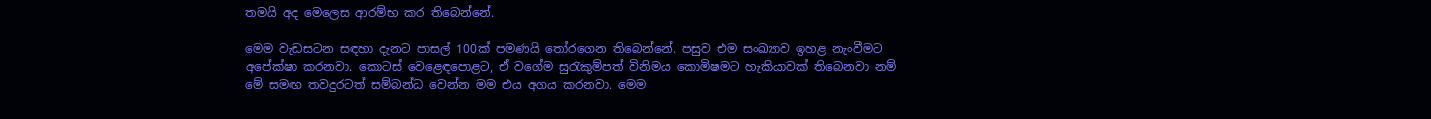තමයි අද මෙලෙස ආරම්භ කර තිබෙන්නේ.

මෙම වැඩසටන සඳහා දැනට පාසල් 100ක් පමණයි තෝරගෙන තිබෙන්නේ. පසුව එම සංඛ්‍යාව ඉහළ නැංවීමට අපේක්ෂා කරනවා. කොටස් වෙළෙඳපොළට, ඒ වගේම සුරැකුම්පත් විනිමය කොමිෂමට හැකියාවක් තිබෙනවා නම් මේ සමඟ තවදුරටත් සම්බන්ධ වෙන්න මම එය අගය කරනවා. මෙම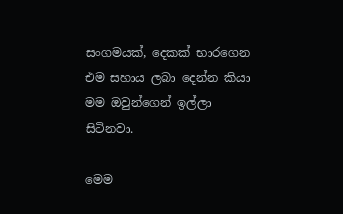සංගමයක්, දෙකක් භාරගෙන එම සහාය ලබා දෙන්න කියා මම ඔවුන්ගෙන් ඉල්ලා සිටිනවා.

මෙම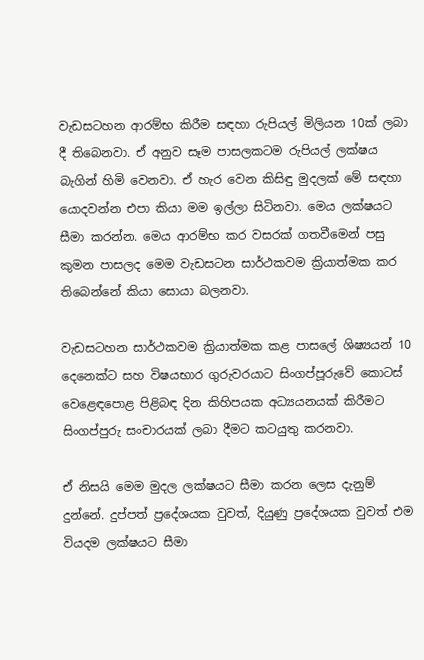වැඩසටහන ආරම්භ කිරීම සඳහා රුපියල් මිලියන 10ක් ලබා දී තිබෙනවා. ඒ අනුව සෑම පාසලකටම රුපියල් ලක්ෂය බැගින් හිමි වෙනවා. ඒ හැර වෙන කිසිඳු මුදලක් මේ සඳහා යොදවන්න එපා කියා මම ඉල්ලා සිටිනවා. මෙය ලක්ෂයට සීමා කරන්න. මෙය ආරම්භ කර වසරක් ගතවීමෙන් පසු කුමන පාසලද මෙම වැඩසටන සාර්ථකවම ක්‍රියාත්මක කර තිබෙන්නේ කියා සොයා බලනවා.

වැඩසටහන සාර්ථකවම ක්‍රියාත්මක කළ පාසලේ ශිෂ්‍යයන් 10 දෙනෙක්ට සහ විෂයභාර ගුරුවරයාට සිංගප්පූරුවේ කොටස් වෙළෙඳපොළ පිළිබඳ දින කිහිපයක අධ්‍යයනයක් කිරීමට සිංගප්පුරු සංචාරයක් ලබා දීමට කටයුතු කරනවා.

ඒ නිසයි මෙම මුදල ලක්ෂයට සීමා කරන ලෙස දැනුම් දුන්නේ. දුප්පත් ප්‍රදේශයක වුවත්, දියුණු ප්‍රදේශයක වුවත් එම වියදම ලක්ෂයට සීමා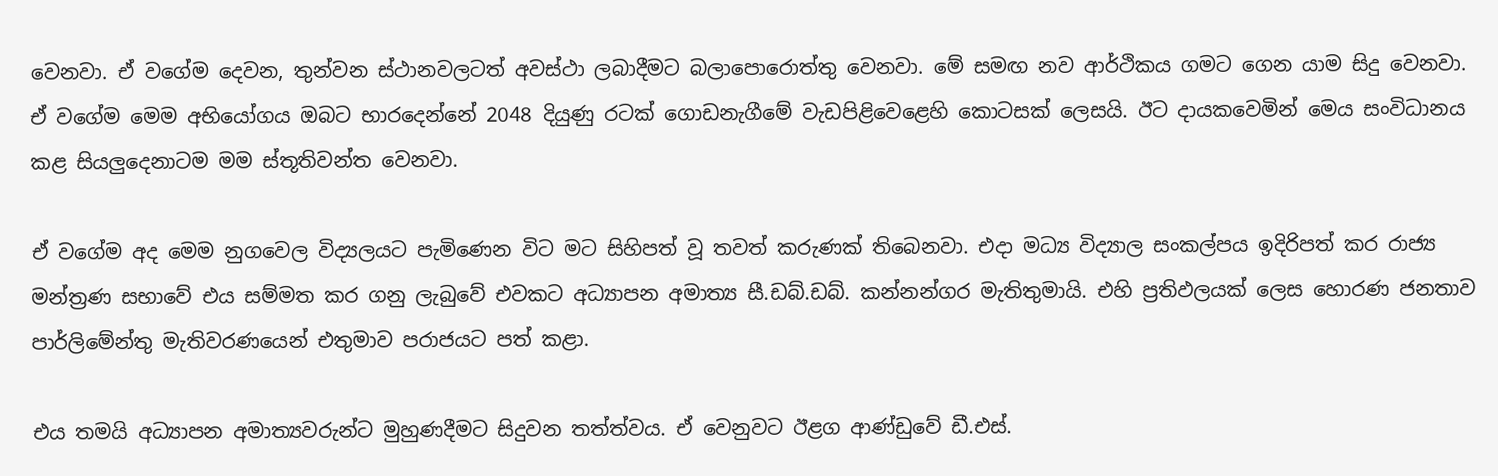වෙනවා. ඒ වගේම දෙවන, තුන්වන ස්ථානවලටත් අවස්ථා ලබාදීමට බලාපොරොත්තු වෙනවා. මේ සමඟ නව ආර්ථිකය ගමට ගෙන යාම සිදු වෙනවා. ඒ වගේම මෙම අභියෝගය ඔබට භාරදෙන්නේ 2048 දියුණු රටක් ගොඩනැගීමේ වැඩපිළිවෙළෙහි කොටසක් ලෙසයි. ඊට දායකවෙමින් මෙය සංවිධානය කළ සියලුදෙනාටම මම ස්තූතිවන්ත වෙනවා.

ඒ වගේම අද මෙම නුගවෙල විද්‍යලයට පැමිණෙන විට මට සිහිපත් වූ තවත් කරුණක් තිබෙනවා. එදා මධ්‍ය විද්‍යාල සංකල්පය ඉදිරිපත් කර රාජ්‍ය මන්ත්‍රණ සභාවේ එය සම්මත කර ගනු ලැබුවේ එවකට අධ්‍යාපන අමාත්‍ය සී.ඩබ්.ඩබ්. කන්නන්ගර මැතිතුමායි. එහි ප්‍රතිඵලයක් ලෙස හොරණ ජනතාව පාර්ලිමේන්තු මැතිවරණයෙන් එතුමාව පරාජයට පත් කළා.

එය තමයි අධ්‍යාපන අමාත්‍යවරුන්ට මුහුණදීමට සිදුවන තත්ත්වය. ඒ වෙනුවට ඊළග ආණ්ඩුවේ ඩී.එස්.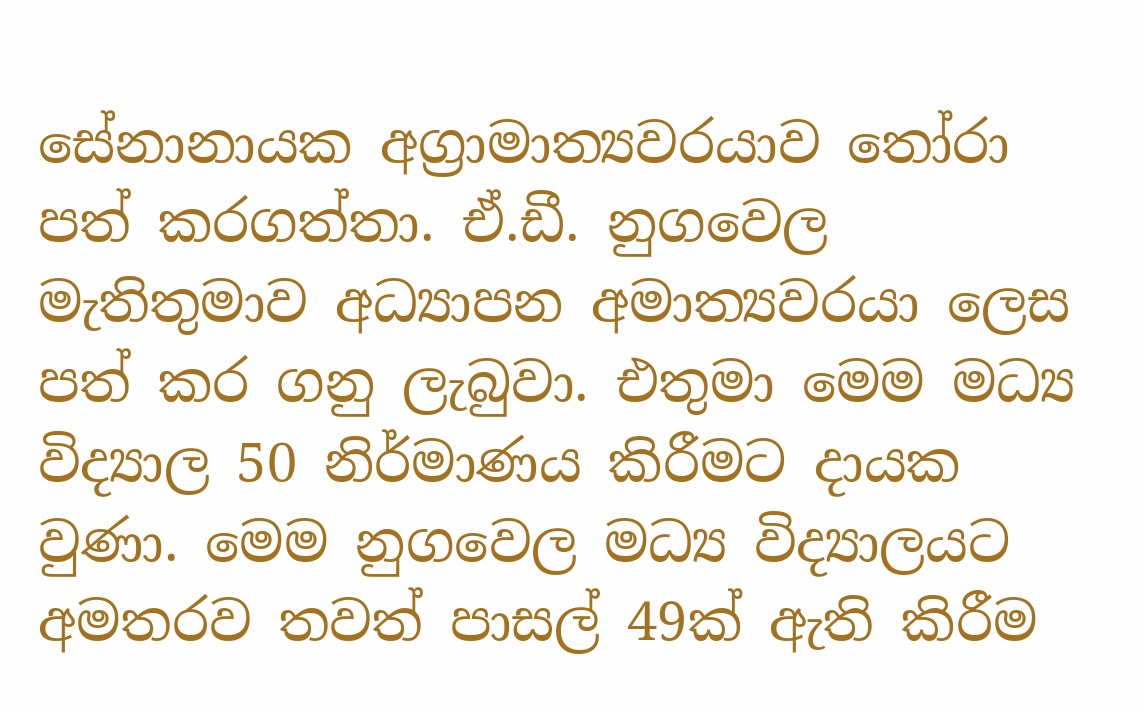සේනානායක අග්‍රාමාත්‍යවරයාව තෝරා පත් කරගත්තා. ඒ.ඩී. නුගවෙල මැතිතුමාව අධ්‍යාපන අමාත්‍යවරයා ලෙස පත් කර ගනු ලැබුවා. එතුමා මෙම මධ්‍ය විද්‍යාල 50 නිර්මාණය කිරීමට දායක වුණා. මෙම නුගවෙල මධ්‍ය විද්‍යාලයට අමතරව තවත් පාසල් 49ක් ඇති කිරීම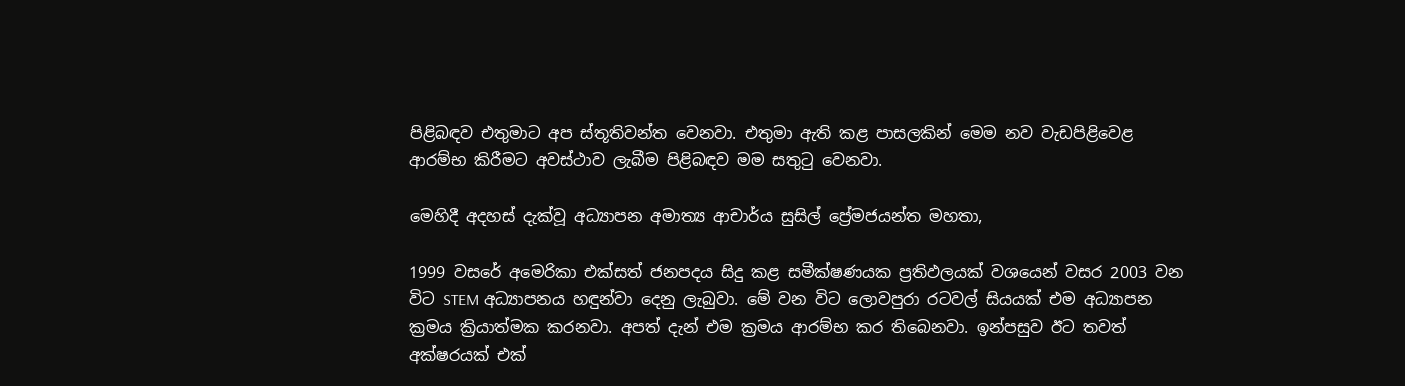පිළිබඳව එතුමාට අප ස්තූතිවන්ත වෙනවා. එතුමා ඇති කළ පාසලකින් මෙම නව වැඩපිළිවෙළ ආරම්භ කිරීමට අවස්ථාව ලැබීම පිළිබඳව මම සතුටු වෙනවා.

මෙහිදී අදහස් දැක්වූ අධ්‍යාපන අමාත්‍ය ආචාර්ය සුසිල් ප්‍රේමජයන්ත මහතා,

1999 වසරේ අමෙරිකා එක්සත් ජනපදය සිදු කළ සමීක්ෂණයක ප්‍රතිඵලයක් වශයෙන් වසර 2003 වන විට STEM අධ්‍යාපනය හඳුන්වා දෙනු ලැබුවා. මේ වන විට ලොවපුරා රටවල් සියයක් එම අධ්‍යාපන ක්‍රමය ක්‍රියාත්මක කරනවා. අපත් දැන් එම ක්‍රමය ආරම්භ කර තිබෙනවා. ඉන්පසුව ඊට තවත් අක්ෂරයක් එක්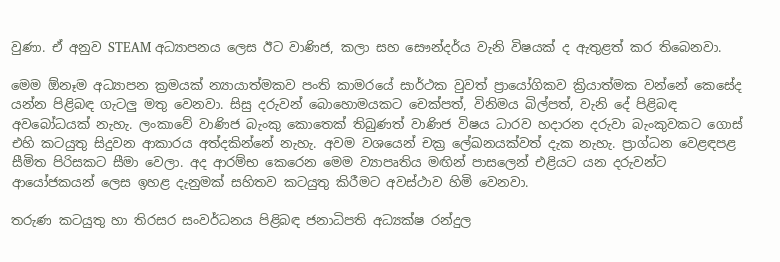වුණා. ඒ අනුව STEAM අධ්‍යාපනය ලෙස ඊට වාණිජ, කලා සහ සෞන්දර්ය වැනි විෂයක් ද ඇතුළත් කර තිබෙනවා.

මෙම ඕනෑම අධ්‍යාපන ක්‍රමයක් න්‍යායාත්මකව පංති කාමරයේ සාර්ථක වුවත් ප්‍රායෝගිකව ක්‍රියාත්මක වන්නේ කෙසේද යන්න පිළිබඳ ගැටලු මතු වෙනවා. සිසු දරුවන් බොහොමයකට චෙක්පත්, විනිමය බිල්පත්, වැනි දේ පිළිබඳ අවබෝධයක් නැහැ. ලංකාවේ වාණිජ බැංකු කොතෙක් තිබුණත් වාණිජ විෂය ධාරව හදාරන දරුවා බැංකුවකට ගොස් එහි කටයුතු සිදුවන ආකාරය අත්දකින්නේ නැහැ. අවම වශයෙන් චක්‍ර ලේඛනයක්වත් දැක නැහැ. ප්‍රාග්ධන වෙළඳපළ සීමිත පිරිසකට සීමා වෙලා. අද ආරම්භ කෙරෙන මෙම ව්‍යාපෘතිය මඟින් පාසලෙන් එළියට යන දරුවන්ට ආයෝජකයන් ලෙස ඉහළ දැනුමක් සහිතව කටයුතු කිරීමට අවස්ථාව හිමි වෙනවා.

තරුණ කටයුතු හා තිරසර සංවර්ධනය පිළිබඳ ජනාධිපති අධ්‍යක්ෂ රන්දුල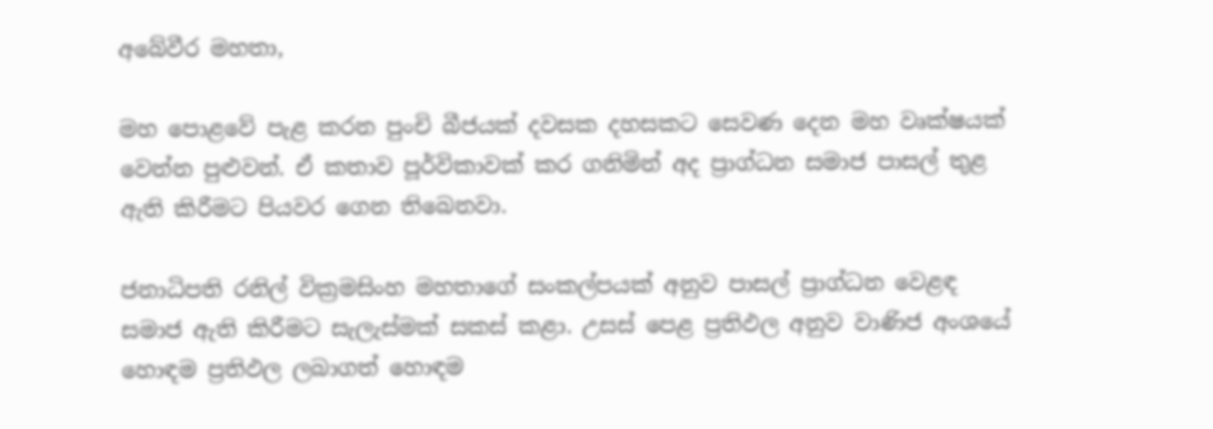අබේවීර මහතා,

මහ පොළවේ පැළ කරන පුංචි බීජයක් දවසක දහසකට සෙවණ දෙන මහ වෘක්ෂයක් වෙන්න පුළුවන්. ඒ කතාව පූර්විකාවක් කර ගනිමින් අද ප්‍රාග්ධන සමාජ පාසල් තුළ ඇති කිරීමට පියවර ගෙන තිබෙනවා.

ජනාධිපති රනිල් වික්‍රමසිංහ මහතාගේ සංකල්පයක් අනුව පාසල් ප්‍රාග්ධන වෙළඳ සමාජ ඇති කිරීමට සැලැස්මක් සකස් කළා. උසස් පෙළ ප්‍රතිඵල අනුව වාණිජ අංශයේ හොඳම ප්‍රතිඵල ලබාගත් හොඳම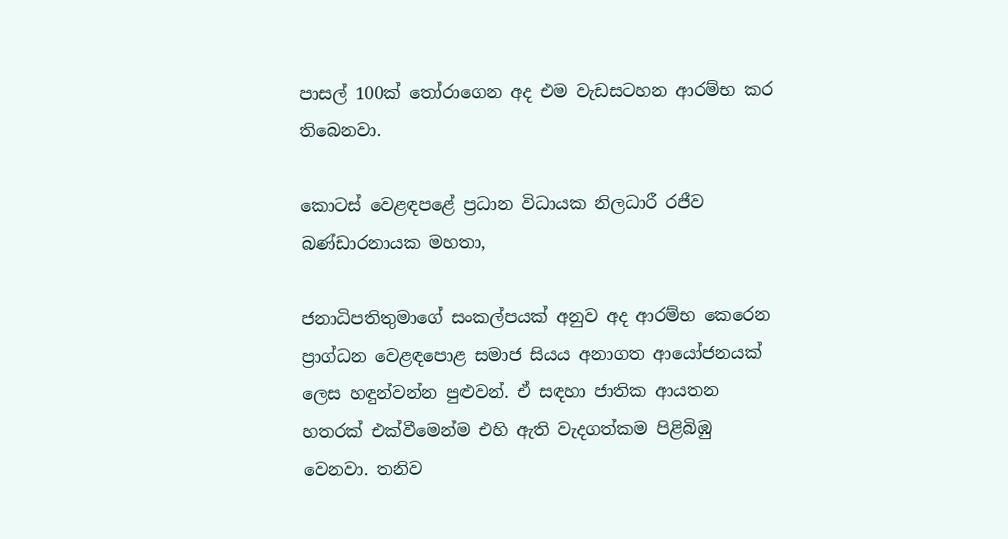පාසල් 100ක් තෝරාගෙන අද එම වැඩසටහන ආරම්භ කර තිබෙනවා.

කොටස් වෙළඳපළේ ප්‍රධාන විධායක නිලධාරී රජීව බණ්ඩාරනායක මහතා,

ජනාධිපතිතුමාගේ සංකල්පයක් අනුව අද ආරම්භ කෙරෙන ප්‍රාග්ධන වෙළඳපොළ සමාජ සියය අනාගත ආයෝජනයක් ලෙස හඳුන්වන්න පුළුවන්. ඒ සඳහා ජාතික ආයතන හතරක් එක්වීමෙන්ම එහි ඇති වැදගත්කම පිළිබිඹු වෙනවා. තනිව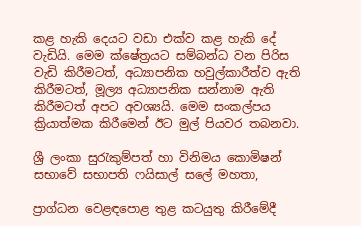කළ හැකි දෙයට වඩා එක්ව කළ හැකි දේ වැඩියි. මෙම ක්ෂේත්‍රයට සම්බන්ධ වන පිරිස වැඩි කිරීමටත්, අධ්‍යාපනික හවුල්කාරීත්ව ඇති කිරීමටත්, මූල්‍ය අධ්‍යාපනික සන්නාම ඇති කිරීමටත් අපට අවශ්‍යයි. මෙම සංකල්පය ක්‍රියාත්මක කිරීමෙන් ඊට මුල් පියවර තබනවා.

ශ්‍රී ලංකා සුරැකුම්පත් හා විනිමය කොමිෂන් සභාවේ සභාපති ෆයිසාල් සලේ මහතා,

ප්‍රාග්ධන වෙළඳපොළ තුළ කටයුතු කිරීමේදී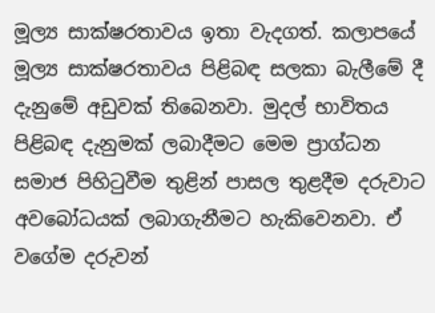මූල්‍ය සාක්ෂරතාවය ඉතා වැදගත්. කලාපයේ මූල්‍ය සාක්ෂරතාවය පිළිබඳ සලකා බැලීමේ දී දැනුමේ අඩුවක් තිබෙනවා. මුදල් භාවිතය පිළිබඳ දැනුමක් ලබාදීමට මෙම ප්‍රාග්ධන සමාජ පිහිටුවීම තුළින් පාසල තුළදීම දරුවාට අවබෝධයක් ලබාගැනීමට හැකිවෙනවා. ඒ වගේම දරුවන්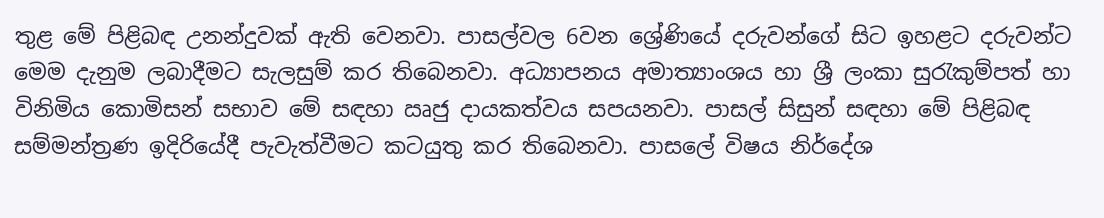තුළ මේ පිළිබඳ උනන්දුවක් ඇති වෙනවා. පාසල්වල 6වන ශ්‍රේණියේ දරුවන්ගේ සිට ඉහළට දරුවන්ට මෙම දැනුම ලබාදීමට සැලසුම් කර තිබෙනවා. අධ්‍යාපනය අමාත්‍යාංශය හා ශ්‍රී ලංකා සුරැකුම්පත් හා විනිමිය කොමිසන් සභාව මේ සඳහා ඍජු දායකත්වය සපයනවා. පාසල් සිසුන් සඳහා මේ පිළිබඳ සම්මන්ත්‍රණ ඉදිරියේදී පැවැත්වීමට කටයුතු කර තිබෙනවා. පාසලේ විෂය නිර්දේශ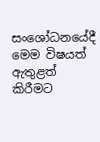සංශෝධනයේදී මෙම විෂයත් ඇතුළත් කිරීමට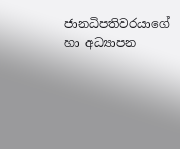ජානධිපතිවරයාගේ හා අධ්‍යාපන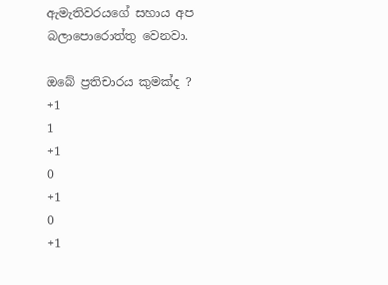ඇමැතිවරයගේ සහාය අප බලාපොරොත්තු වෙනවා.

ඔබේ ප්‍රතිචාරය කුමක්ද ?
+1
1
+1
0
+1
0
+1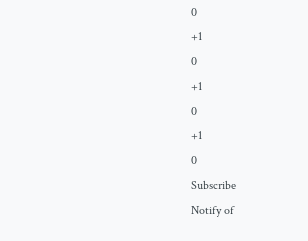0
+1
0
+1
0
+1
0
Subscribe
Notify of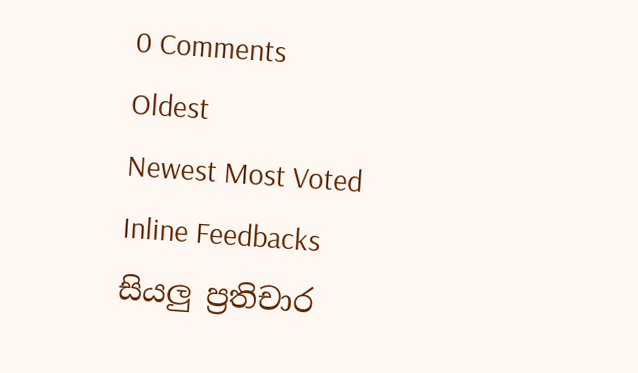0 Comments
Oldest
Newest Most Voted
Inline Feedbacks
සියලු ප්‍රතිචාර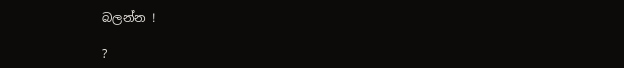බලන්න !

?